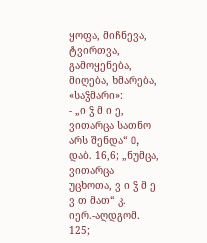ყოფა, მიჩნევა, ტვირთვა, გამოყენება, მიღება, ხმარება, «საჴმარი»:
- „ი ჴ მ ი ე, ვითარცა სათნო არს შენდა“ O, დაბ. 16,6; „ნუმცა, ვითარცა უცხოთა, ვ ი ჴ მ ე ვ თ მათ“ კ. იერ.-აღდგომ. 125;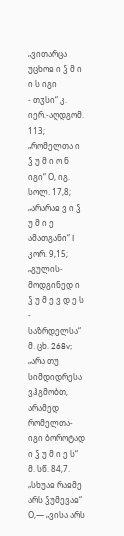„ვითარცა უცხოჲ ი ჴ მ ი ი ს იგი
- თჳსი“ კ. იერ.-აღდგომ. 113; „რომელთა ი ჴ უ მ ი ო ნ იგი“ Ο, იგ. სოლ. 17,8; „არარაჲ ვ ი ჴ უ მ ი ე ამათგანი“ I კორ. 9,15; „გულის-მოდგინედ ი ჴ უ მ ე ვ დ ე ს
- საზრდელსა“ მ. ცხ. 268v; „არა თუ სიმდიდრესა ვჰგმობთ, არამედ რომელთა-იგი ბოროტად ი ჴ უ მ ი ე ს“ მ. სწ. 84,7. „სხუაჲ რაჲმე არს ჴუმევაჲ“ Ο,— „ვისა არს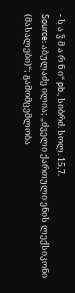- ს ა ჴ მ ა რ ნ ი“ pb., სიბრძ. სოლ. 15,7.
Source: აბულაძე ილია; „ძველი ქართული ენის ლექსიკონი (მასალები)“; გამომცემლობა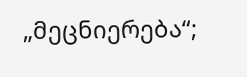„მეცნიერება“;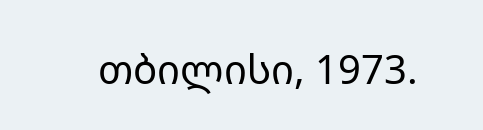თბილისი, 1973.